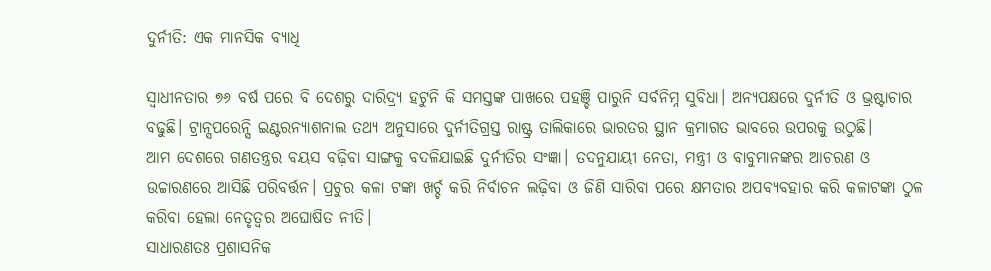ଦୁର୍ନୀତି: ଏକ ମାନସିକ ବ୍ୟାଧି

ସ୍ୱାଧୀନତାର ୭୬ ବର୍ଷ ପରେ ବି ଦେଶରୁ ଦାରିଦ୍ର୍ୟ ହଟୁନି କି ସମସ୍ତଙ୍କ ପାଖରେ ପହଞ୍ଚି ପାରୁନି ସର୍ବନିମ୍ନ ସୁବିଧା। ଅନ୍ୟପକ୍ଷରେ ଦୁର୍ନୀତି ଓ ଭ୍ରଷ୍ଟାଚାର ବଢୁଛି। ଟ୍ରାନ୍ସପରେନ୍ସି ଇଣ୍ଟରନ୍ୟାଶନାଲ ତଥ୍ୟ ଅନୁସାରେ ଦୁର୍ନୀତିଗ୍ରସ୍ତ ରାଷ୍ଟ୍ର ତାଲିକାରେ ଭାରତର ସ୍ଥାନ କ୍ରମାଗତ ଭାବରେ ଉପରକୁ ଉଠୁଛି।
ଆମ ଦେଶରେ ଗଣତନ୍ତ୍ରର ବୟସ ବଢ଼ିବା ସାଙ୍ଗକୁ ବଦଳିଯାଇଛି ଦୁର୍ନୀତିର ସଂଜ୍ଞା। ତଦନୁଯାୟୀ ନେତା, ମନ୍ତ୍ରୀ ଓ ବାବୁମାନଙ୍କର ଆଚରଣ ଓ ଉଚ୍ଚାରଣରେ ଆସିଛି ପରିବର୍ତ୍ତନ। ପ୍ରଚୁର କଳା ଟଙ୍କା ଖର୍ଚ୍ଚ କରି ନିର୍ବାଚନ ଲଢ଼ିବା ଓ ଜିଣି ସାରିବା ପରେ କ୍ଷମତାର ଅପବ୍ୟବହାର କରି କଳାଟଙ୍କା ଠୁଳ କରିବା ହେଲା ନେତୃତ୍ୱର ଅଘୋଷିତ ନୀତି।
ସାଧାରଣତଃ ପ୍ରଶାସନିକ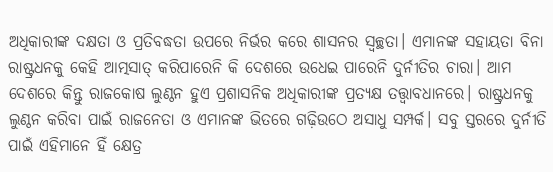ଅଧିକାରୀଙ୍କ ଦକ୍ଷତା ଓ ପ୍ରତିବଦ୍ଧତା ଉପରେ ନିର୍ଭର କରେ ଶାସନର ସ୍ବଚ୍ଛତା। ଏମାନଙ୍କ ସହାୟତା ବିନା ରାଷ୍ଟ୍ରଧନକୁ କେହି ଆତ୍ମସାତ୍‌ କରିପାରେନି କି ଦେଶରେ ଉଧେଇ ପାରେନି ଦୁର୍ନୀତିର ଚାରା। ଆମ ଦେଶରେ କିନ୍ତୁ ରାଜକୋଷ ଲୁଣ୍ଠନ ହୁଏ ପ୍ରଶାସନିକ ଅଧିକାରୀଙ୍କ ପ୍ରତ୍ୟକ୍ଷ ତତ୍ତ୍ବାବଧାନରେ। ରାଷ୍ଟ୍ରଧନକୁ ଲୁଣ୍ଠନ କରିବା ପାଇଁ ରାଜନେତା ଓ ଏମାନଙ୍କ ଭିତରେ ଗଢ଼ିଉଠେ ଅସାଧୁ ସମ୍ପର୍କ। ସବୁ ସ୍ତରରେ ଦୁର୍ନୀତି ପାଇଁ ଏହିମାନେ ହିଁ କ୍ଷେତ୍ର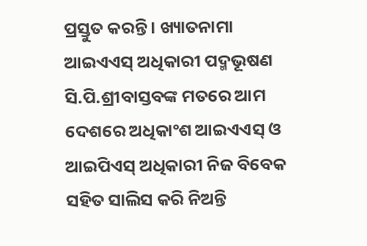ପ୍ରସ୍ତୁତ କରନ୍ତି । ଖ୍ୟାତନାମା ଆଇଏଏସ୍‌ ଅଧିକାରୀ ପଦ୍ମଭୂଷଣ ସି.ପି.ଶ୍ରୀବାସ୍ତବଙ୍କ ମତରେ ଆମ ଦେଶରେ ଅଧିକାଂଶ ଆଇଏଏସ୍‌ ଓ ଆଇପିଏସ୍‌ ଅଧିକାରୀ ନିଜ ବିବେକ ସହିତ ସାଲିସ କରି ନିଅନ୍ତି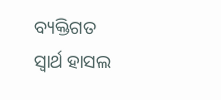ବ୍ୟକ୍ତିଗତ ସ୍ବାର୍ଥ ହାସଲ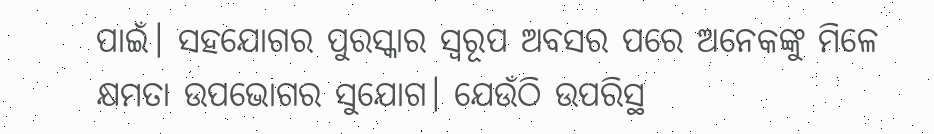ପାଇଁ। ସହଯୋଗର ପୁରସ୍କାର ସ୍ବରୂପ ଅବସର ପରେ ଅନେକଙ୍କୁ ମିଳେ କ୍ଷମତା ଉପଭୋଗର ସୁଯୋଗ। ଯେଉଁଠି ଉପରିସ୍ଥ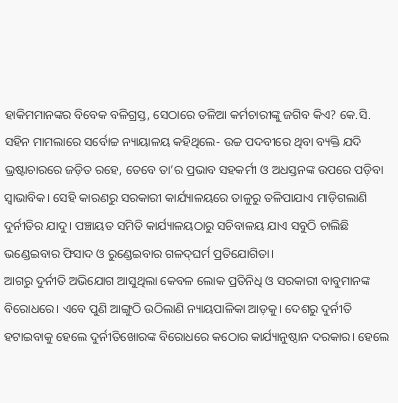ହାକିମମାନଙ୍କର ବିବେକ ବଳିଗ୍ରସ୍ତ, ସେଠାରେ ତଳିଆ କର୍ମଚାରୀଙ୍କୁ ଜଗିବ କିଏ? କେ.ସି. ସହିନ ମାମଲାରେ ସର୍ବୋଚ୍ଚ ନ୍ୟାୟାଳୟ କହିଥିଲେ- ଉଚ୍ଚ ପଦବୀରେ ଥିବା ବ୍ୟକ୍ତି ଯଦି ଭ୍ରଷ୍ଟାଚାରରେ ଜଡ଼ିତ ରହେ, ତେବେ ତା’ର ପ୍ରଭାବ ସହକର୍ମୀ ଓ ଅଧସ୍ତନଙ୍କ ଉପରେ ପଡ଼ିବା ସ୍ବାଭାବିକ। ସେହି କାରଣରୁ ସରକାରୀ କାର୍ଯ୍ୟାଳୟରେ ତାଳୁରୁ ତଳିପାଯାଏ ମାଡ଼ିଗଲାଣି ଦୁର୍ନୀତିର ଯାଦୁ। ପଞ୍ଚାୟତ ସମିତି କାର୍ଯ୍ୟାଳୟଠାରୁ ସଚିବାଳୟ ଯାଏ ସବୁଠି ଚାଲିଛି ଭଣ୍ଡେଇବାର ଫିସାଦ ଓ ରୁଣ୍ଡେଇବାର ଗଳଦ୍‌ଘର୍ମ ପ୍ରତିଯୋଗିତା।
ଆଗରୁ ଦୁର୍ନୀତି ଅଭିଯୋଗ ଆସୁଥିଲା କେବଳ ଲୋକ ପ୍ରତିନିଧି ଓ ସରକାରୀ ବାବୁମାନଙ୍କ ବିରୋଧରେ। ଏବେ ପୁଣି ଆଙ୍ଗୁଠି ଉଠିଲାଣି ନ୍ୟାୟପାଳିକା ଆଡ଼କୁ। ଦେଶରୁ ଦୁର୍ନୀତି ହଟାଇବାକୁ ହେଲେ ଦୁର୍ନୀତିଖୋରଙ୍କ ବିରୋଧରେ କଠୋର କାର୍ଯ୍ୟାନୁଷ୍ଠାନ ଦରକାର। ହେଲେ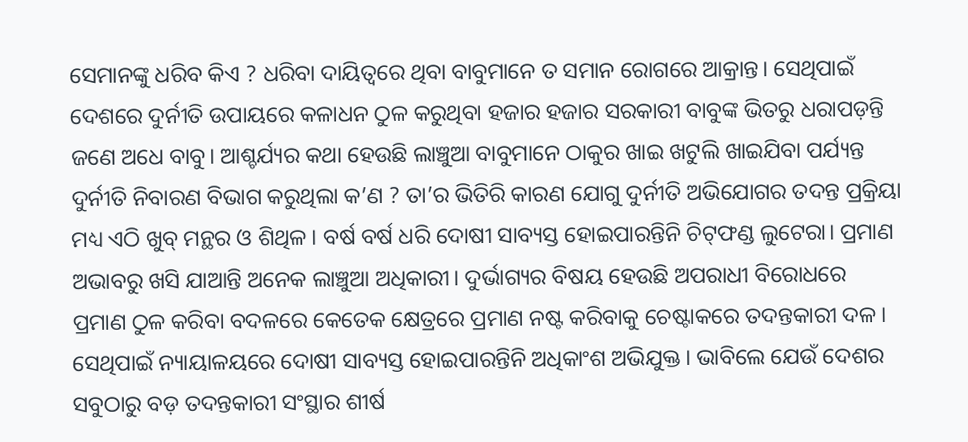ସେମାନଙ୍କୁ ଧରିବ କିଏ ? ଧରିବା ଦାୟିତ୍ୱରେ ଥିବା ବାବୁମାନେ ତ ସମାନ ରୋଗରେ ଆକ୍ରାନ୍ତ। ସେଥିପାଇଁ ଦେଶରେ ଦୁର୍ନୀତି ଉପାୟରେ କଳାଧନ ଠୁଳ କରୁଥିବା ହଜାର ହଜାର ସରକାରୀ ବାବୁଙ୍କ ଭିତରୁ ଧରାପଡ଼ନ୍ତି ଜଣେ ଅଧେ ବାବୁ। ଆଶ୍ଚର୍ଯ୍ୟର କଥା ହେଉଛି ଲାଞ୍ଚୁଆ ବାବୁମାନେ ଠାକୁର ଖାଇ ଖଟୁଲି ଖାଇଯିବା ପର୍ଯ୍ୟନ୍ତ ଦୁର୍ନୀତି ନିବାରଣ ବିଭାଗ କରୁଥିଲା କ’ଣ ? ତା’ର ଭିତିରି କାରଣ ଯୋଗୁ ଦୁର୍ନୀତି ଅଭିଯୋଗର ତଦନ୍ତ ପ୍ରକ୍ରିୟା ମଧ୍ୟ ଏଠି ଖୁବ୍‌ ମନ୍ଥର ଓ ଶିଥିଳ। ବର୍ଷ ବର୍ଷ ଧରି ଦୋଷୀ ସାବ୍ୟସ୍ତ ହୋଇପାରନ୍ତିନି ଚିଟ୍‌ଫଣ୍ଡ ଲୁଟେରା। ପ୍ରମାଣ ଅଭାବରୁ ଖସି ଯାଆନ୍ତି ଅନେକ ଲାଞ୍ଚୁଆ ଅଧିକାରୀ। ଦୁର୍ଭାଗ୍ୟର ବିଷୟ ହେଉଛି ଅପରାଧୀ ବିରୋଧରେ ପ୍ରମାଣ ଠୁଳ କରିବା ବଦଳରେ କେତେକ କ୍ଷେତ୍ରରେ ପ୍ରମାଣ ନଷ୍ଟ କରିବାକୁ ଚେଷ୍ଟାକରେ ତଦନ୍ତକାରୀ ଦଳ। ସେଥିପାଇଁ ନ୍ୟାୟାଳୟରେ ଦୋଷୀ ସାବ୍ୟସ୍ତ ହୋଇପାରନ୍ତିନି ଅଧିକାଂଶ ଅଭିଯୁକ୍ତ। ଭାବିଲେ ଯେଉଁ ଦେଶର ସବୁଠାରୁ ବଡ଼ ତଦନ୍ତକାରୀ ସଂସ୍ଥାର ଶୀର୍ଷ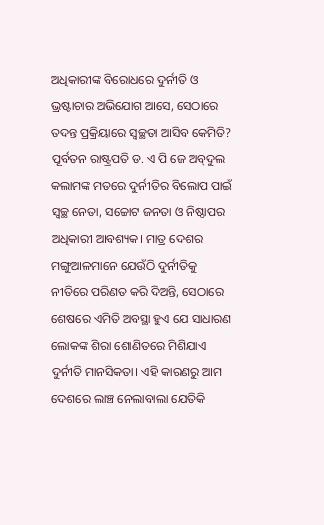ଅଧିକାରୀଙ୍କ ବିରୋଧରେ ଦୁର୍ନୀତି ଓ ଭ୍ରଷ୍ଟାଚାର ଅଭିଯୋଗ ଆସେ, ସେଠାରେ ତଦନ୍ତ ପ୍ରକ୍ରିୟାରେ ସ୍ବଚ୍ଛତା ଆସିବ କେମିତି?
ପୂର୍ବତନ ରାଷ୍ଟ୍ରପତି ଡ. ଏ ପି ଜେ ଅବ୍‌ଦୁଲ କଲାମଙ୍କ ମତରେ ଦୁର୍ନୀତିର ବିଲୋପ ପାଇଁ ସ୍ବଚ୍ଛ ନେତା, ସଚ୍ଚୋଟ ଜନତା ଓ ନିଷ୍ଠାପର ଅଧିକାରୀ ଆବଶ୍ୟକ। ମାତ୍ର ଦେଶର ମଙ୍ଗୁଆଳମାନେ ଯେଉଁଠି ଦୁର୍ନୀତିକୁ ନୀତିରେ ପରିଣତ କରି ଦିଅନ୍ତି, ସେଠାରେ ଶେଷରେ ଏମିତି ଅବସ୍ଥା ହୁଏ ଯେ ସାଧାରଣ ଲୋକଙ୍କ ଶିରା ଶୋଣିତରେ ମିଶିଯାଏ ଦୁର୍ନୀତି ମାନସିକତା। ଏହି କାରଣରୁ ଆମ ଦେଶରେ ଲାଞ୍ଚ ନେଲାବାଲା ଯେତିକି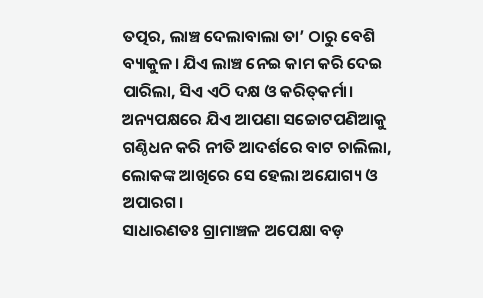ତତ୍ପର, ଲାଞ୍ଚ ଦେଲାବାଲା ତା’ ଠାରୁ ବେଶି ବ୍ୟାକୁଳ। ଯିଏ ଲାଞ୍ଚ ନେଇ କାମ କରି ଦେଇ ପାରିଲା, ସିଏ ଏଠି ଦକ୍ଷ ଓ କରିତ୍‌କର୍ମା। ଅନ୍ୟପକ୍ଷରେ ଯିଏ ଆପଣା ସଚ୍ଚୋଟପଣିଆକୁ ଗଣ୍ଠିଧନ କରି ନୀତି ଆଦର୍ଶରେ ବାଟ ଚାଲିଲା, ଲୋକଙ୍କ ଆଖିରେ ସେ ହେଲା ଅଯୋଗ୍ୟ ଓ ଅପାରଗ।
ସାଧାରଣତଃ ଗ୍ରାମାଞ୍ଚଳ ଅପେକ୍ଷା ବଡ଼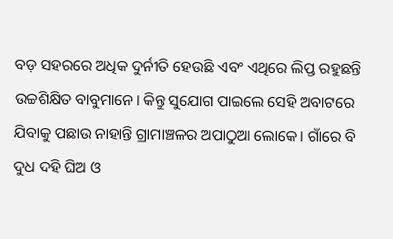ବଡ଼ ସହରରେ ଅଧିକ ଦୁର୍ନୀତି ହେଉଛି ଏବଂ ଏଥିରେ ଲିପ୍ତ ରହୁଛନ୍ତି ଉଚ୍ଚଶିକ୍ଷିତ ବାବୁମାନେ। କିନ୍ତୁ ସୁଯୋଗ ପାଇଲେ ସେହି ଅବାଟରେ ଯିବାକୁ ପଛାଉ ନାହାନ୍ତି ଗ୍ରାମାଞ୍ଚଳର ଅପାଠୁଆ ଲୋକେ। ଗାଁରେ ବି ଦୁଧ ଦହି ଘିଅ ଓ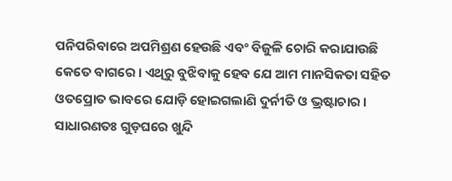ପନିପରିବାରେ ଅପମିଶ୍ରଣ ହେଉଛି ଏବଂ ବିଜୁଳି ଚୋରି କରାଯାଉଛି କେତେ ବାଗରେ। ଏଥିରୁ ବୁଝିବାକୁ ହେବ ଯେ ଆମ ମାନସିକତା ସହିତ ଓତପ୍ରୋତ ଭାବରେ ଯୋଡ଼ି ହୋଇଗଲାଣି ଦୁର୍ନୀତି ଓ ଭ୍ରଷ୍ଟାଚାର। ସାଧାରଣତଃ ଗୁଡ଼ଘରେ ଖୁନ୍ଦି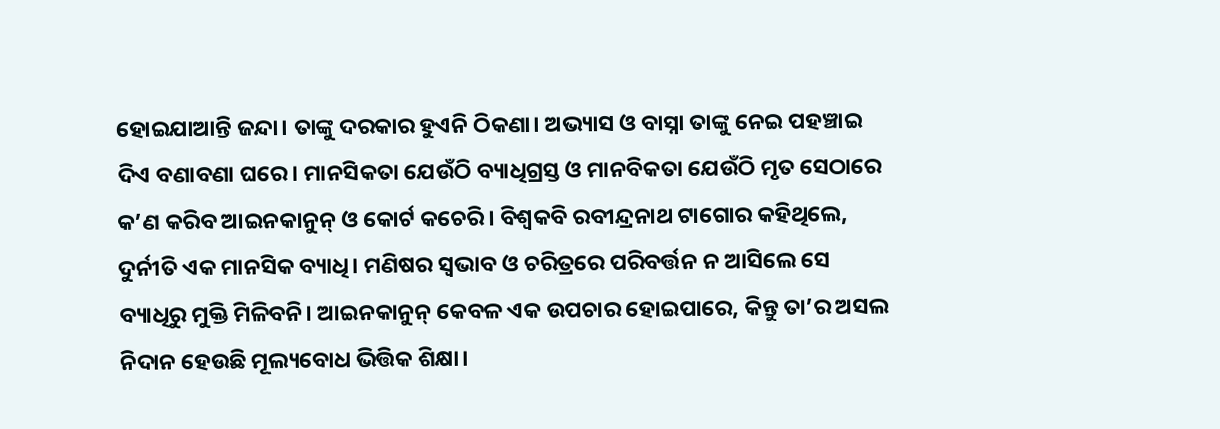ହୋଇଯାଆନ୍ତି ଜନ୍ଦା। ତାଙ୍କୁ ଦରକାର ହୁଏନି ଠିକଣା। ଅଭ୍ୟାସ ଓ ବାସ୍ନା ତାଙ୍କୁ ନେଇ ପହଞ୍ଚାଇ ଦିଏ ବଣାବଣା ଘରେ। ମାନସିକତା ଯେଉଁଠି ବ୍ୟାଧିଗ୍ରସ୍ତ ଓ ମାନବିକତା ଯେଉଁଠି ମୃତ ସେଠାରେ କ’ଣ କରିବ ଆଇନକାନୁନ୍‌ ଓ କୋର୍ଟ କଚେରି। ବିଶ୍ବକବି ରବୀନ୍ଦ୍ରନାଥ ଟାଗୋର କହିଥିଲେ, ଦୁର୍ନୀତି ଏକ ମାନସିକ ବ୍ୟାଧି। ମଣିଷର ସ୍ବଭାବ ଓ ଚରିତ୍ରରେ ପରିବର୍ତ୍ତନ ନ ଆସିଲେ ସେ ବ୍ୟାଧିରୁ ମୁକ୍ତି ମିଳିବନି। ଆଇନକାନୁନ୍‌ କେବଳ ଏକ ଉପଚାର ହୋଇପାରେ, କିନ୍ତୁ ତା’ର ଅସଲ ନିଦାନ ହେଉଛି ମୂଲ୍ୟବୋଧ ଭିତ୍ତିକ ଶିକ୍ଷା।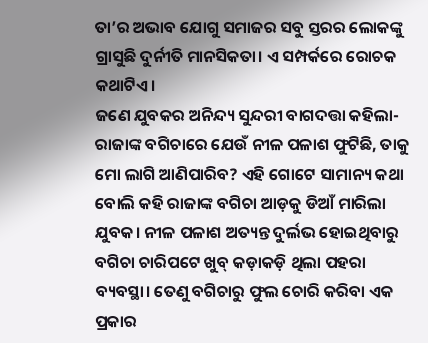ତା’ର ଅଭାବ ଯୋଗୁ ସମାଜର ସବୁ ସ୍ତରର ଲୋକଙ୍କୁ ଗ୍ରାସୁଛି ଦୁର୍ନୀତି ମାନସିକତା। ଏ ସମ୍ପର୍କରେ ରୋଚକ କଥାଟିଏ।
ଜଣେ ଯୁବକର ଅନିନ୍ଦ୍ୟ ସୁନ୍ଦରୀ ବାଗଦତ୍ତା କହିଲା-ରାଜାଙ୍କ ବଗିଚାରେ ଯେଉଁ ନୀଳ ପଳାଶ ଫୁଟିଛି, ତାକୁ ମୋ ଲାଗି ଆଣିପାରିବ? ଏହି ଗୋଟେ ସାମାନ୍ୟ କଥା ବୋଲି କହି ରାଜାଙ୍କ ବଗିଚା ଆଡ଼କୁ ଡିଆଁ ମାରିଲା ଯୁବକ। ନୀଳ ପଳାଶ ଅତ୍ୟନ୍ତ ଦୁର୍ଲଭ ହୋଇଥିବାରୁ ବଗିଚା ଚାରିପଟେ ଖୁବ୍‌ କଡ଼ାକଡ଼ି ଥିଲା ପହରା ବ୍ୟବସ୍ଥା। ତେଣୁ ବଗିଚାରୁ ଫୁଲ ଚୋରି କରିବା ଏକ ପ୍ରକାର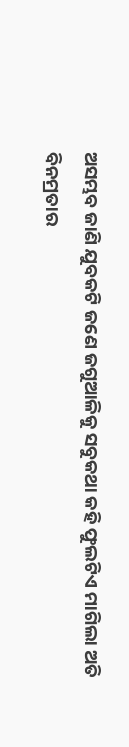ଅସମ୍ଭବ ଜାଣି ଯୁବକଟି ଜଣେ ଜଗୁଆଳିକୁ ସବୁକଥା କହି ଫୁଲଟିଏ ମାଗିଲା ଅତି ବିନମ୍ରତାର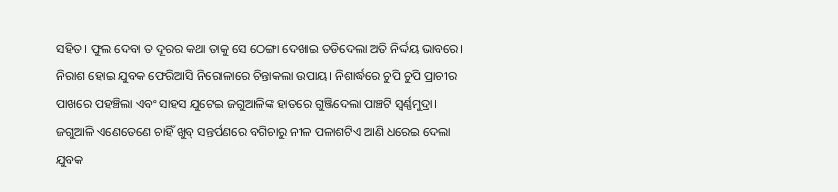ସହିତ। ଫୁଲ ଦେବା ତ ଦୂରର କଥା ତାକୁ ସେ ଠେଙ୍ଗା ଦେଖାଇ ତଡିଦେଲା ଅତି ନିର୍ଦ୍ଦୟ ଭାବରେ। ନିରାଶ ହୋଇ ଯୁବକ ଫେରିଆସି ନିରୋଳାରେ ଚିନ୍ତାକଲା ଉପାୟ। ନିଶାର୍ଦ୍ଧରେ ଚୁପି ଚୁପି ପ୍ରାଚୀର ପାଖରେ ପହଞ୍ଚିଲା ଏବଂ ସାହସ ଯୁଟେଇ ଜଗୁଆଳିଙ୍କ ହାତରେ ଗୁଞ୍ଜିଦେଲା ପାଞ୍ଚଟି ସ୍ବର୍ଣ୍ଣମୁଦ୍ରା। ଜଗୁଆଳି ଏଣେତେଣେ ଚାହିଁ ଖୁବ୍‌ ସନ୍ତର୍ପଣରେ ବଗିଚାରୁ ନୀଳ ପଳାଶଟିଏ ଆଣି ଧରେଇ ଦେଲା ଯୁବକ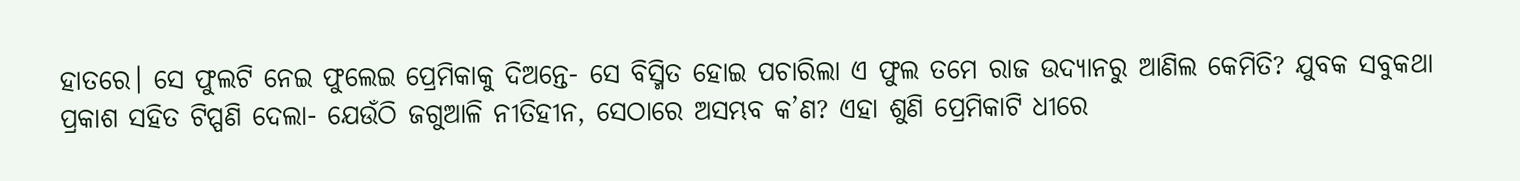ହାତରେ। ସେ ଫୁଲଟି ନେଇ ଫୁଲେଇ ପ୍ରେମିକାକୁ ଦିଅନ୍ତେ- ସେ ବିସ୍ମିତ ହୋଇ ପଚାରିଲା ଏ ଫୁଲ ତମେ ରାଜ ଉଦ୍ୟାନରୁ ଆଣିଲ କେମିତି? ଯୁବକ ସବୁକଥା ପ୍ରକାଶ ସହିତ ଟିପ୍ପଣି ଦେଲା- ଯେଉଁଠି ଜଗୁଆଳି ନୀତିହୀନ, ସେଠାରେ ଅସମ୍ଭବ କ’ଣ? ଏହା ଶୁଣି ପ୍ରେମିକାଟି ଧୀରେ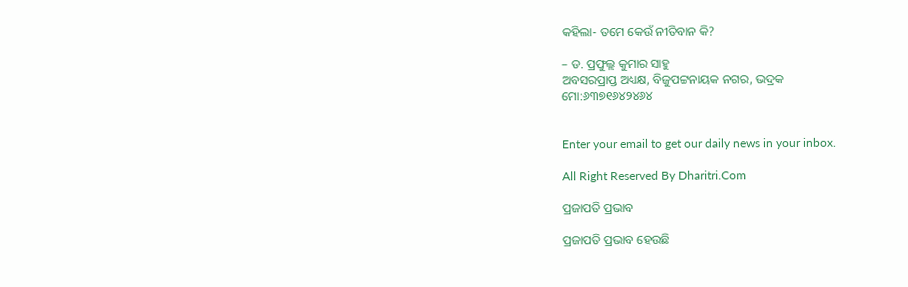କହିଲା- ତମେ କେଉଁ ନୀତିବାନ କି?

– ଡ. ପ୍ରଫୁଲ୍ଲ କୁମାର ସାହୁ
ଅବସରପ୍ରାପ୍ତ ଅଧ୍ୟକ୍ଷ, ବିଜୁପଟ୍ଟନାୟକ ନଗର, ଭଦ୍ରକ
ମୋ:୬୩୭୧୬୪୨୪୬୪


Enter your email to get our daily news in your inbox.

All Right Reserved By Dharitri.Com

ପ୍ରଜାପତି ପ୍ରଭାବ

ପ୍ରଜାପତି ପ୍ରଭାବ ହେଉଛି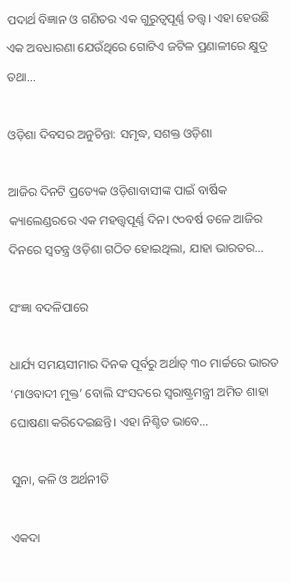ପଦାର୍ଥ ବିଜ୍ଞାନ ଓ ଗଣିତର ଏକ ଗୁରୁତ୍ୱପୂର୍ଣ୍ଣ ତତ୍ତ୍ୱ। ଏହା ହେଉଛି ଏକ ଅବଧାରଣା ଯେଉଁଥିରେ ଗୋଟିଏ ଜଟିଳ ପ୍ରଣାଳୀରେ କ୍ଷୁଦ୍ର ତଥା…

ଓଡ଼ିଶା ଦିବସର ଅନୁଚିନ୍ତା: ସମୃଦ୍ଧ, ସଶକ୍ତ ଓଡ଼ିଶା

ଆଜିର ଦିନଟି ପ୍ରତ୍ୟେକ ଓଡ଼ିଶାବାସୀଙ୍କ ପାଇଁ ବାର୍ଷିକ କ୍ୟାଲେଣ୍ଡରରେ ଏକ ମହତ୍ତ୍ୱପୂର୍ଣ୍ଣ ଦିନ। ୯୦ବର୍ଷ ତଳେ ଆଜିର ଦିନରେ ସ୍ବତନ୍ତ୍ର ଓଡ଼ିଶା ଗଠିତ ହୋଇଥିଲା, ଯାହା ଭାରତର…

ସଂଜ୍ଞା ବଦଳିପାରେ

ଧାର୍ଯ୍ୟ ସମୟସୀମାର ଦିନକ ପୂର୍ବରୁ ଅର୍ଥାତ୍‌ ୩୦ ମାର୍ଚ୍ଚରେ ଭାରତ ‘ମାଓବାଦୀ ମୁକ୍ତ’ ବୋଲି ସଂସଦରେ ସ୍ବରାଷ୍ଟ୍ରମନ୍ତ୍ରୀ ଅମିତ ଶାହା ଘୋଷଣା କରିଦେଇଛନ୍ତି। ଏହା ନିଶ୍ଚିତ ଭାବେ…

ସୁନା, କଳି ଓ ଅର୍ଥନୀତି

ଏକଦା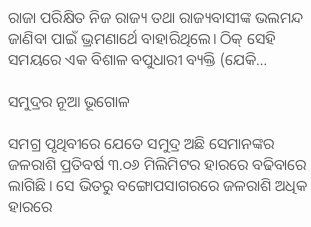ରାଜା ପରିକ୍ଷିତ ନିଜ ରାଜ୍ୟ ତଥା ରାଜ୍ୟବାସୀଙ୍କ ଭଲମନ୍ଦ ଜାଣିବା ପାଇଁ ଭ୍ରମଣାର୍ଥେ ବାହାରିଥିଲେ। ଠିକ୍‌ ସେହି ସମୟରେ ଏକ ବିଶାଳ ବପୁଧାରୀ ବ୍ୟକ୍ତି (ଯେକି…

ସମୁଦ୍ରର ନୂଆ ଭୂଗୋଳ

ସମଗ୍ର ପୃଥିବୀରେ ଯେତେ ସମୁଦ୍ର ଅଛି ସେମାନଙ୍କର ଜଳରାଶି ପ୍ରତିବର୍ଷ ୩.୦୬ ମିଲିମିଟର ହାରରେ ବଢିବାରେ ଲାଗିଛି। ସେ ଭିତରୁ ବଙ୍ଗୋପସାଗରରେ ଜଳରାଶି ଅଧିକ ହାରରେ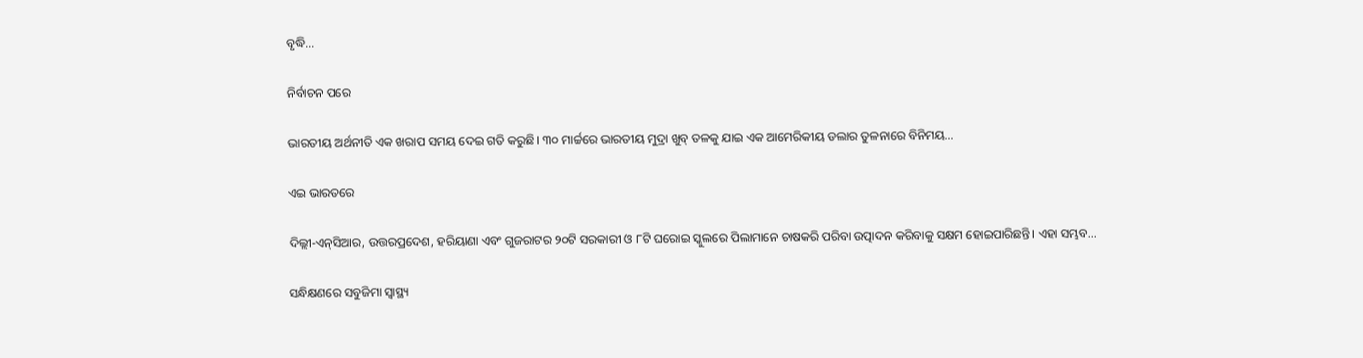ବୃଦ୍ଧି…

ନିର୍ବାଚନ ପରେ

ଭାରତୀୟ ଅର୍ଥନୀତି ଏକ ଖରାପ ସମୟ ଦେଇ ଗତି କରୁଛି। ୩୦ ମାର୍ଚ୍ଚରେ ଭାରତୀୟ ମୁଦ୍ରା ଖୁବ୍‌ ତଳକୁ ଯାଇ ଏକ ଆମେରିକୀୟ ଡଲାର ତୁଳନାରେ ବିନିମୟ…

ଏଇ ଭାରତରେ

ଦିଲ୍ଲୀ-ଏନ୍‌ସିଆର, ଉତ୍ତରପ୍ରଦେଶ, ହରିୟାଣା ଏବଂ ଗୁଜରାଟର ୨୦ଟି ସରକାରୀ ଓ ୮ଟି ଘରୋଇ ସ୍କୁଲରେ ପିଲାମାନେ ଚାଷକରି ପରିବା ଉତ୍ପାଦନ କରିବାକୁ ସକ୍ଷମ ହୋଇପାରିଛନ୍ତି। ଏହା ସମ୍ଭବ…

ସନ୍ଧିକ୍ଷଣରେ ସବୁଜିମା ସ୍ବାସ୍ଥ୍ୟ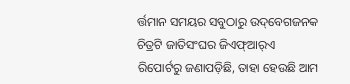ର୍ତ୍ତମାନ ସମୟର ସବୁଠାରୁ ଉଦ୍‌ବେଗଜନକ ଚିତ୍ରଟି ଜାତିସଂଘର ଜିଏଫ୍‌ଆର୍‌ଏ ରିପୋର୍ଟରୁ ଜଣାପଡ଼ିଛି, ତାହା ହେଉଛି ଆମ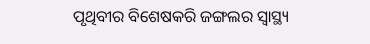ପୃଥିବୀର ବିଶେଷକରି ଜଙ୍ଗଲର ସ୍ବାସ୍ଥ୍ୟ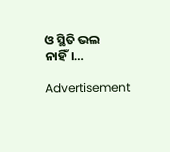ଓ ସ୍ଥିତି ଭଲ ନାହିଁ।…

Advertisement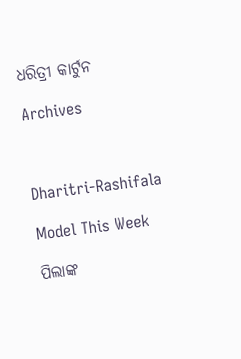ଧରିତ୍ରୀ କାର୍ଟୁନ

Archives



Dharitri-Rashifala

Model This Week

ପିଲାଙ୍କ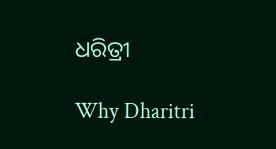ଧରିତ୍ରୀ

Why Dharitri